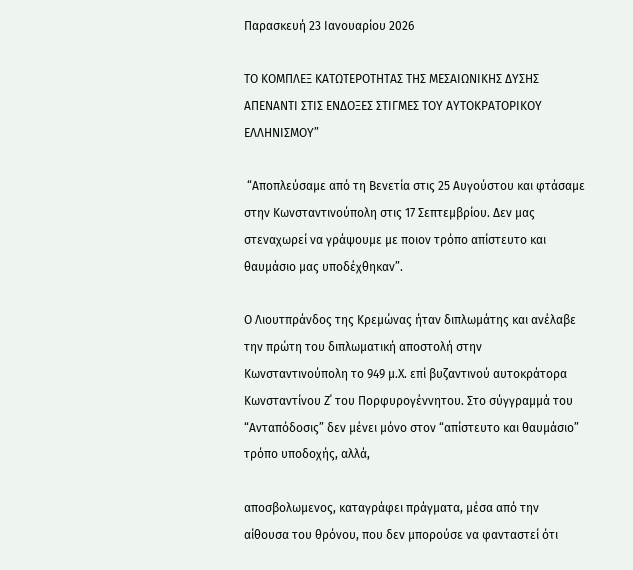Παρασκευή 23 Ιανουαρίου 2026

ΤΟ ΚΟΜΠΛΕΞ ΚΑΤΩΤΕΡΟΤΗΤΑΣ ΤΗΣ ΜΕΣΑΙΩΝΙΚΗΣ ΔΥΣΗΣ ΑΠΕΝΑΝΤΙ ΣΤΙΣ ΕΝΔΟΞΕΣ ΣΤΙΓΜΕΣ ΤΟΥ ΑΥΤΟΚΡΑΤΟΡΙΚΟΥ ΕΛΛΗΝΙΣΜΟΥ”

 “Αποπλεύσαμε από τη Βενετία στις 25 Αυγούστου και φτάσαμε στην Κωνσταντινούπολη στις 17 Σεπτεμβρίου. Δεν μας στεναχωρεί να γράψουμε με ποιον τρόπο απίστευτο και θαυμάσιο μας υποδέχθηκαν”.

Ο Λιουτπράνδος της Κρεμώνας ήταν διπλωμάτης και ανέλαβε την πρώτη του διπλωματική αποστολή στην Κωνσταντινούπολη το 949 μ.Χ. επί βυζαντινού αυτοκράτορα Κωνσταντίνου Ζ΄ του Πορφυρογέννητου. Στο σύγγραμμά του “Ανταπόδοσις” δεν μένει μόνο στον “απίστευτο και θαυμάσιο” τρόπο υποδοχής, αλλά,

αποσβολωμενος, καταγράφει πράγματα, μέσα από την αίθουσα του θρόνου, που δεν μπορούσε να φανταστεί ότι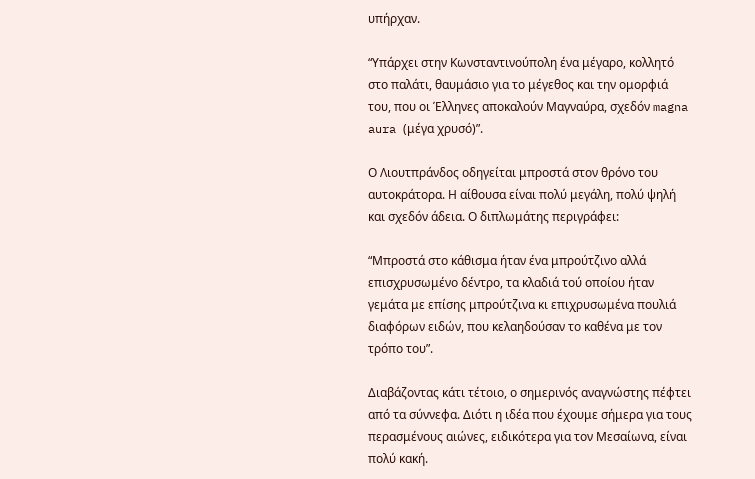υπήρχαν.

“Υπάρχει στην Κωνσταντινούπολη ένα μέγαρο, κολλητό στο παλάτι, θαυμάσιο για το μέγεθος και την ομορφιά του, που οι Έλληνες αποκαλούν Μαγναύρα, σχεδόν magna aura (μέγα χρυσό)”.

Ο Λιουτπράνδος οδηγείται μπροστά στον θρόνο του αυτοκράτορα. Η αίθουσα είναι πολύ μεγάλη, πολύ ψηλή και σχεδόν άδεια. Ο διπλωμάτης περιγράφει:

“Μπροστά στο κάθισμα ήταν ένα μπρούτζινο αλλά επισχρυσωμένο δέντρο, τα κλαδιά τού οποίου ήταν γεμάτα με επίσης μπρούτζινα κι επιχρυσωμένα πουλιά διαφόρων ειδών, που κελαηδούσαν το καθένα με τον τρόπο του”.

Διαβάζοντας κάτι τέτοιο, ο σημερινός αναγνώστης πέφτει από τα σύννεφα. Διότι η ιδέα που έχουμε σήμερα για τους περασμένους αιώνες, ειδικότερα για τον Μεσαίωνα, είναι πολύ κακή.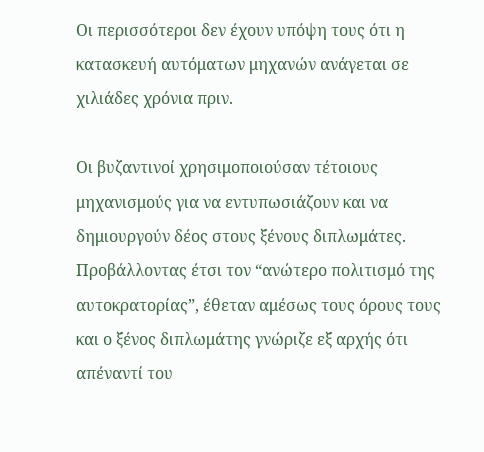Οι περισσότεροι δεν έχουν υπόψη τους ότι η κατασκευή αυτόματων μηχανών ανάγεται σε χιλιάδες χρόνια πριν.

Οι βυζαντινοί χρησιμοποιούσαν τέτοιους μηχανισμούς για να εντυπωσιάζουν και να δημιουργούν δέος στους ξένους διπλωμάτες. Προβάλλοντας έτσι τον “ανώτερο πολιτισμό της αυτοκρατορίας”, έθεταν αμέσως τους όρους τους και ο ξένος διπλωμάτης γνώριζε εξ αρχής ότι απέναντί του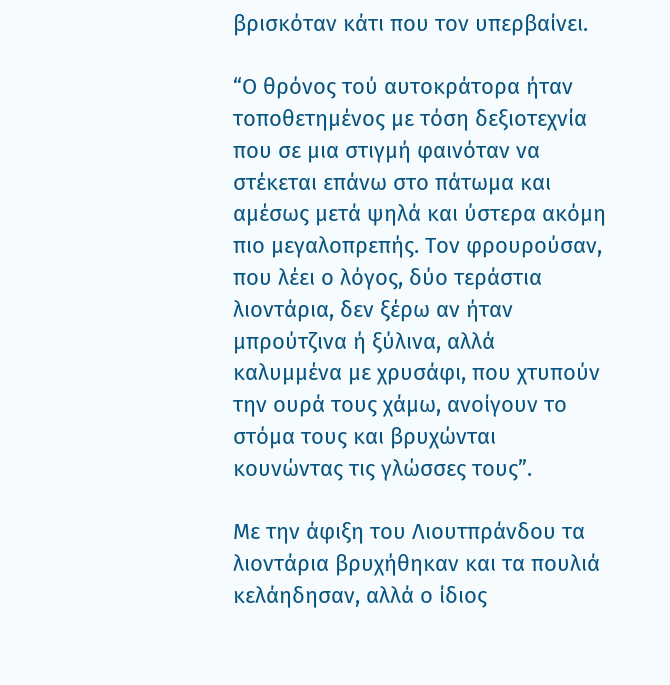βρισκόταν κάτι που τον υπερβαίνει.

“Ο θρόνος τού αυτοκράτορα ήταν τοποθετημένος με τόση δεξιοτεχνία που σε μια στιγμή φαινόταν να στέκεται επάνω στο πάτωμα και αμέσως μετά ψηλά και ύστερα ακόμη πιο μεγαλοπρεπής. Τον φρουρούσαν, που λέει ο λόγος, δύο τεράστια λιοντάρια, δεν ξέρω αν ήταν μπρούτζινα ή ξύλινα, αλλά καλυμμένα με χρυσάφι, που χτυπούν την ουρά τους χάμω, ανοίγουν το στόμα τους και βρυχώνται κουνώντας τις γλώσσες τους”.

Με την άφιξη του Λιουτπράνδου τα λιοντάρια βρυχήθηκαν και τα πουλιά κελάηδησαν, αλλά ο ίδιος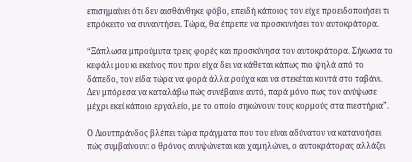επισημαίνει ότι δεν αισθάνθηκε φόβο, επειδή κάποιος τον είχε προειδοποιήσει τι επρόκειτο να συναντήσει. Τώρα, θα έπρεπε να προσκυνήσει τον αυτοκράτορα.

“Ξάπλωσα μπρούμυτα τρεις φορές και προσκύνησα τον αυτοκράτορα. Σήκωσα το κεφάλι μου κι εκείνος που πριν είχα δει να κάθεται κάπως πιο ψηλά από το δάπεδο, τον είδα τώρα να φορά άλλα ρούχα και να στεκέται κοντά στο ταβάνι. Δεν μπόρεσα να καταλάβω πώς συνέβαινε αυτό, παρά μόνο πως τον ανύψωσε μέχρι εκεί κάποιο εργαλείο, με το οποίο σηκώνουν τους κορμούς στα πιεστήρια”.

Ο Λιουτπράνδος βλέπει τώρα πράγματα που του είναι αδύνατον να κατανοήσει πώς συμβαίνουν: ο θρόνος ανυψώνεται και χαμηλώνει, ο αυτοκράτορας αλλάζει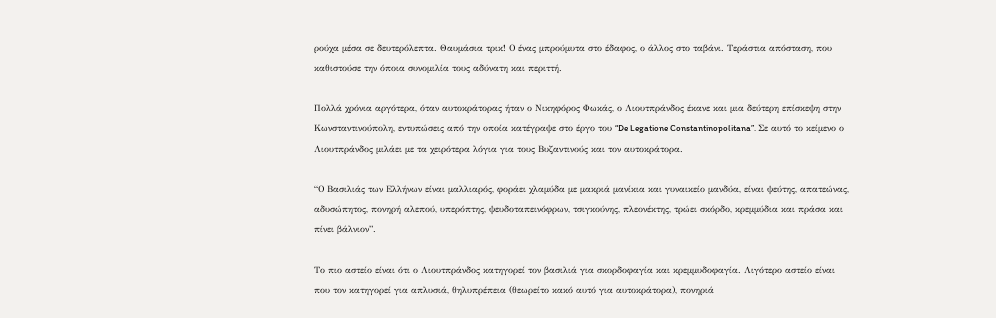ρούχα μέσα σε δευτερόλεπτα. Θαυμάσια τρικ! Ο ένας μπρούμυτα στο έδαφος, ο άλλος στο ταβάνι. Τεράστια απόσταση, που καθιστούσε την όποια συνομιλία τους αδύνατη και περιττή.

Πολλά χρόνια αργότερα, όταν αυτοκράτορας ήταν ο Νικηφόρος Φωκάς, ο Λιουτπράνδος έκανε και μια δεύτερη επίσκεψη στην Κωνσταντινούπολη, εντυπώσεις από την οποία κατέγραψε στο έργο του “De Legatione Constantinopolitana”. Σε αυτό το κείμενο ο Λιουτπράνδος μιλάει με τα χειρότερα λόγια για τους Βυζαντινούς και τον αυτοκράτορα.

“Ο Βασιλιάς των Ελλήνων είναι μαλλιαρός, φοράει χλαμύδα με μακριά μανίκια και γυναικείο μανδύα, είναι ψεύτης, απατεώνας, αδυσώπητος, πονηρή αλεπού, υπερόπτης, ψευδοταπεινόφρων, τσιγκούνης, πλεονέκτης, τρώει σκόρδο, κρεμμύδια και πράσα και πίνει βάλνιον”.

Το πιο αστείο είναι ότι ο Λιουτπράνδος κατηγορεί τον βασιλιά για σκορδοφαγία και κρεμμυδοφαγία. Λιγότερο αστείο είναι που τον κατηγορεί για απλυσιά, θηλυπρέπεια (θεωρείτο κακό αυτό για αυτοκράτορα), πονηριά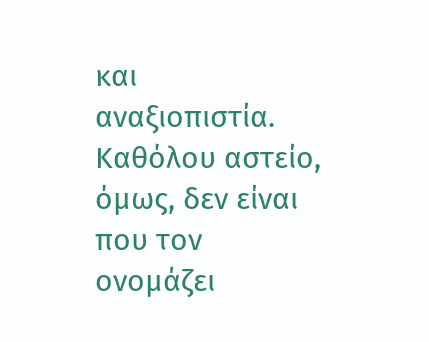και αναξιοπιστία. Καθόλου αστείο, όμως, δεν είναι που τον ονομάζει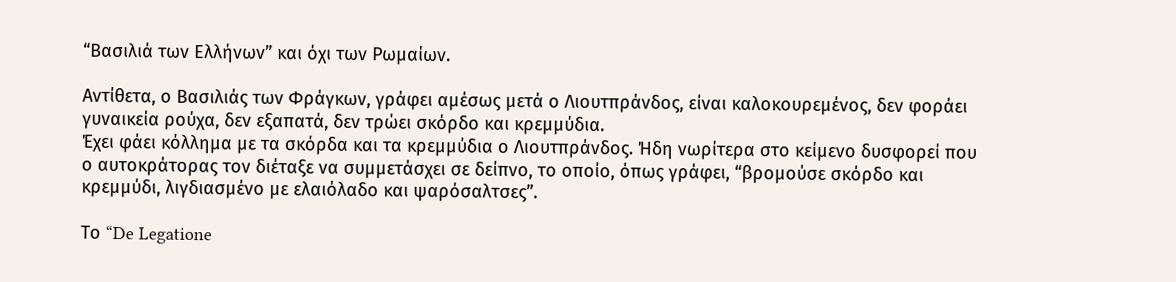“Βασιλιά των Ελλήνων” και όχι των Ρωμαίων.

Αντίθετα, ο Βασιλιάς των Φράγκων, γράφει αμέσως μετά ο Λιουτπράνδος, είναι καλοκουρεμένος, δεν φοράει γυναικεία ρούχα, δεν εξαπατά, δεν τρώει σκόρδο και κρεμμύδια.
Έχει φάει κόλλημα με τα σκόρδα και τα κρεμμύδια ο Λιουτπράνδος. Ήδη νωρίτερα στο κείμενο δυσφορεί που ο αυτοκράτορας τον διέταξε να συμμετάσχει σε δείπνο, το οποίο, όπως γράφει, “βρομούσε σκόρδο και κρεμμύδι, λιγδιασμένο με ελαιόλαδο και ψαρόσαλτσες”.

Το “De Legatione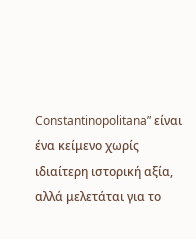Constantinopolitana” είναι ένα κείμενο χωρίς ιδιαίτερη ιστορική αξία, αλλά μελετάται για το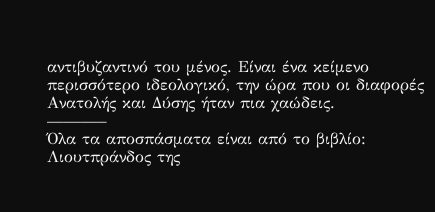αντιβυζαντινό του μένος. Είναι ένα κείμενο περισσότερο ιδεολογικό, την ώρα που οι διαφορές Ανατολής και Δύσης ήταν πια χαώδεις.
———–
Όλα τα αποσπάσματα είναι από το βιβλίο: Λιουτπράνδος της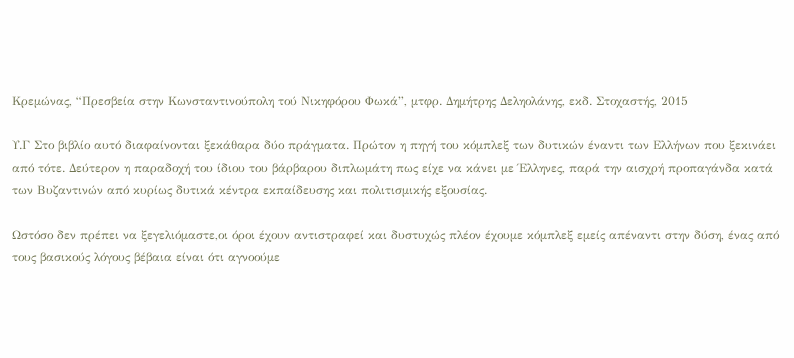Κρεμώνας, “Πρεσβεία στην Κωνσταντινούπολη τού Νικηφόρου Φωκά”, μτφρ. Δημήτρης Δεληολάνης, εκδ. Στοχαστής, 2015

Υ.Γ Στο βιβλίο αυτό διαφαίνονται ξεκάθαρα δύο πράγματα. Πρώτον η πηγή του κόμπλεξ των δυτικών έναντι των Ελλήνων που ξεκινάει από τότε. Δεύτερον η παραδοχή του ίδιου του βάρβαρου διπλωμάτη πως είχε να κάνει με Έλληνες, παρά την αισχρή προπαγάνδα κατά των Βυζαντινών από κυρίως δυτικά κέντρα εκπαίδευσης και πολιτισμικής εξουσίας.

Ωστόσο δεν πρέπει να ξεγελιόμαστε,οι όροι έχουν αντιστραφεί και δυστυχώς πλέον έχουμε κόμπλεξ εμείς απέναντι στην δύση, ένας από τους βασικούς λόγους βέβαια είναι ότι αγνοούμε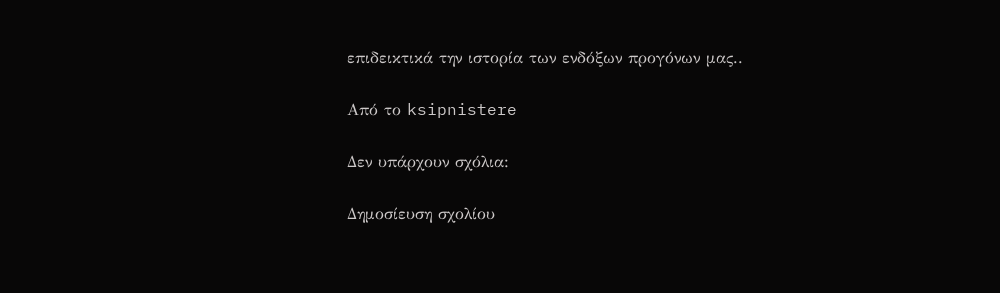επιδεικτικά την ιστορία των ενδόξων προγόνων μας..

Από το ksipnistere

Δεν υπάρχουν σχόλια:

Δημοσίευση σχολίου